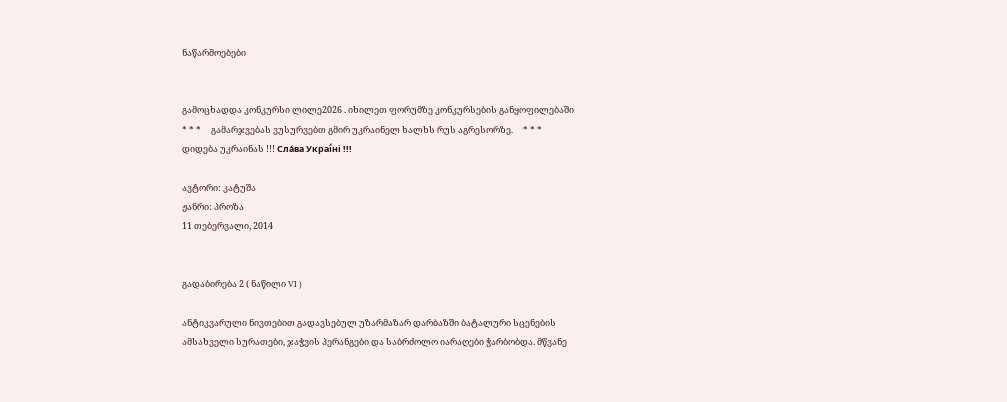ნაწარმოებები


გამოცხადდა კონკურსი ლილე2026 . იხილეთ ფორუმზე კონკურსების განყოფილებაში     * * *     გამარჯვებას ვუსურვებთ გმირ უკრაინელ ხალხს რუს აგრესორზე.     * * *     დიდება უკრაინას !!! Сла́ва Украї́ні !!!

ავტორი: კატუშა
ჟანრი: პროზა
11 თებერვალი, 2014


გადაბირება 2 ( ნაწილი VI )

ანტიკვარული ნივთებით გადავსებულ უზარმაზარ დარბაზში ბატალური სცენების ამსახველი სურათები, ჯაჭვის პერანგები და საბრძოლო იარაღები ჭარბობდა. მწვანე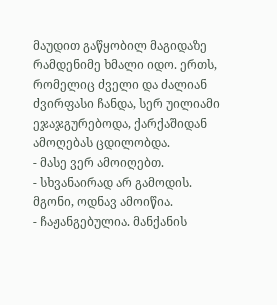მაუდით გაწყობილ მაგიდაზე რამდენიმე ხმალი იდო. ერთს, რომელიც ძველი და ძალიან ძვირფასი ჩანდა, სერ უილიამი ეჯაჯგურებოდა, ქარქაშიდან ამოღებას ცდილობდა.
- მასე ვერ ამოიღებთ.
- სხვანაირად არ გამოდის. მგონი, ოდნავ ამოიწია.
- ჩაჟანგებულია. მანქანის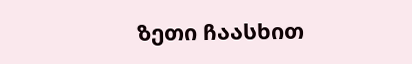ზეთი ჩაასხით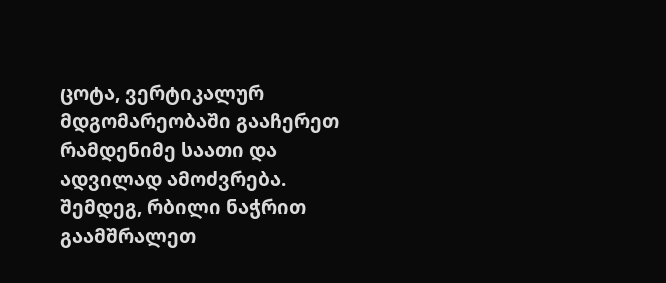ცოტა, ვერტიკალურ მდგომარეობაში გააჩერეთ რამდენიმე საათი და ადვილად ამოძვრება. შემდეგ, რბილი ნაჭრით გაამშრალეთ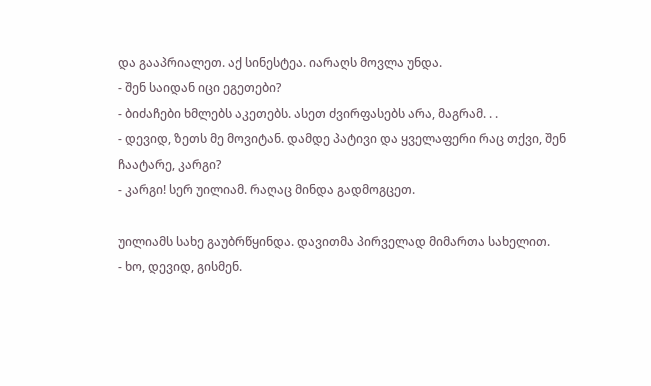და გააპრიალეთ. აქ სინესტეა. იარაღს მოვლა უნდა.
- შენ საიდან იცი ეგეთები?
- ბიძაჩები ხმლებს აკეთებს. ასეთ ძვირფასებს არა, მაგრამ. . .
- დევიდ, ზეთს მე მოვიტან. დამდე პატივი და ყველაფერი რაც თქვი, შენ ჩაატარე, კარგი?
- კარგი! სერ უილიამ. რაღაც მინდა გადმოგცეთ.

უილიამს სახე გაუბრწყინდა. დავითმა პირველად მიმართა სახელით.
- ხო, დევიდ, გისმენ.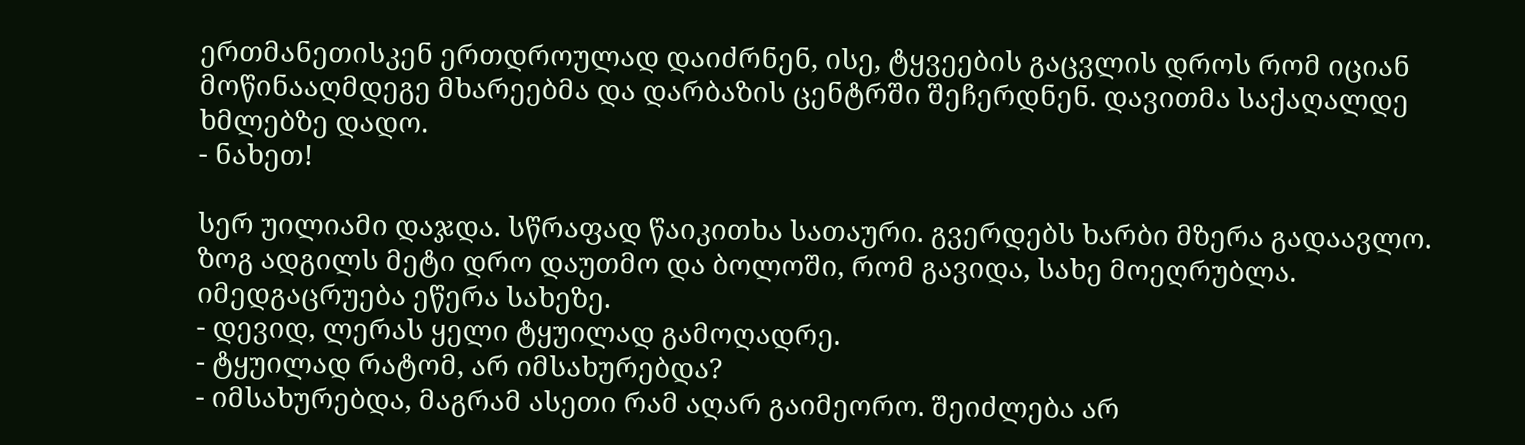ერთმანეთისკენ ერთდროულად დაიძრნენ, ისე, ტყვეების გაცვლის დროს რომ იციან მოწინააღმდეგე მხარეებმა და დარბაზის ცენტრში შეჩერდნენ. დავითმა საქაღალდე ხმლებზე დადო.
- ნახეთ!

სერ უილიამი დაჯდა. სწრაფად წაიკითხა სათაური. გვერდებს ხარბი მზერა გადაავლო. ზოგ ადგილს მეტი დრო დაუთმო და ბოლოში, რომ გავიდა, სახე მოეღრუბლა. იმედგაცრუება ეწერა სახეზე.
- დევიდ, ლერას ყელი ტყუილად გამოღადრე.
- ტყუილად რატომ, არ იმსახურებდა?
- იმსახურებდა, მაგრამ ასეთი რამ აღარ გაიმეორო. შეიძლება არ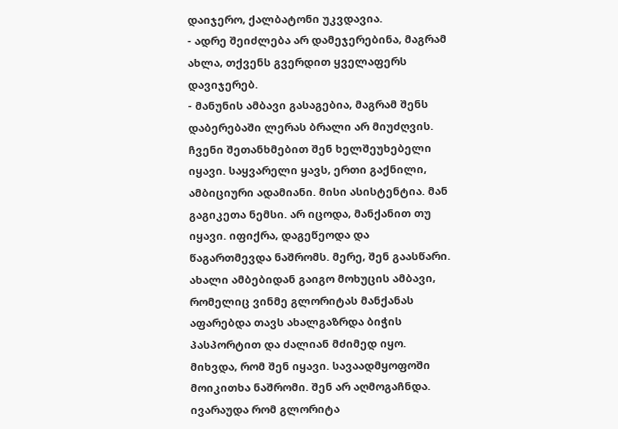დაიჯერო, ქალბატონი უკვდავია.
- ადრე შეიძლება არ დამეჯერებინა, მაგრამ ახლა, თქვენს გვერდით ყველაფერს დავიჯერებ.
- მანუნის ამბავი გასაგებია, მაგრამ შენს დაბერებაში ლერას ბრალი არ მიუძღვის. ჩვენი შეთანხმებით შენ ხელშეუხებელი იყავი. საყვარელი ყავს, ერთი გაქნილი, ამბიციური ადამიანი. მისი ასისტენტია. მან გაგიკეთა ნემსი. არ იცოდა, მანქანით თუ იყავი. იფიქრა, დაგეწეოდა და წაგართმევდა ნაშრომს. მერე, შენ გაასწარი. ახალი ამბებიდან გაიგო მოხუცის ამბავი, რომელიც ვინმე გლორიტას მანქანას აფარებდა თავს ახალგაზრდა ბიჭის პასპორტით და ძალიან მძიმედ იყო. მიხვდა, რომ შენ იყავი. სავაადმყოფოში მოიკითხა ნაშრომი. შენ არ აღმოგაჩნდა. ივარაუდა რომ გლორიტა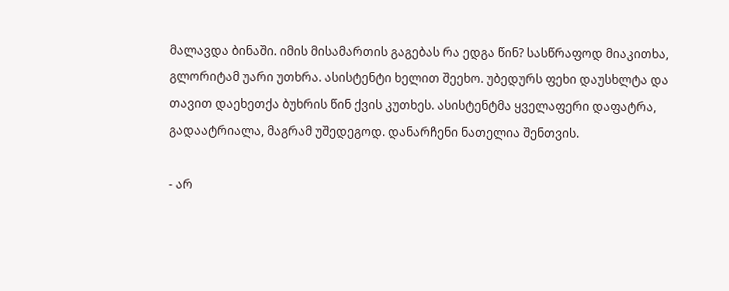მალავდა ბინაში. იმის მისამართის გაგებას რა ედგა წინ? სასწრაფოდ მიაკითხა, გლორიტამ უარი უთხრა. ასისტენტი ხელით შეეხო. უბედურს ფეხი დაუსხლტა და თავით დაეხეთქა ბუხრის წინ ქვის კუთხეს. ასისტენტმა ყველაფერი დაფატრა, გადაატრიალა, მაგრამ უშედეგოდ. დანარჩენი ნათელია შენთვის.

- არ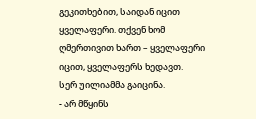გეკითხებით, საიდან იცით ყველაფერი. თქვენ ხომ ღმერთივით ხართ – ყველაფერი იცით, ყველაფერს ხედავთ.
სერ უილიამმა გაიცინა.
- არ მწყინს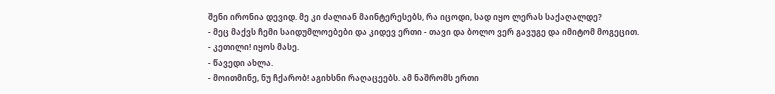შენი ირონია დევიდ. მე კი ძალიან მაინტერესებს, რა იცოდი, სად იყო ლერას საქაღალდე?
- მეც მაქვს ჩემი საიდუმლოებები და კიდევ ერთი - თავი და ბოლო ვერ გავუგე და იმიტომ მოგეცით.
- კეთილი! იყოს მასე.
- წავედი ახლა.
- მოითმინე, ნუ ჩქარობ! აგიხსნი რაღაცეებს. ამ ნაშრომს ერთი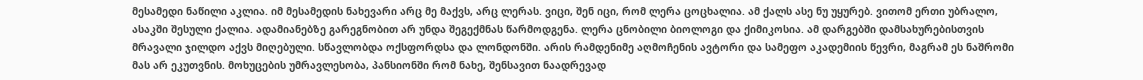მესამედი ნაწილი აკლია. იმ მესამედის ნახევარი არც მე მაქვს, არც ლერას. ვიცი, შენ იცი, რომ ლერა ცოცხალია. ამ ქალს ასე ნუ უყურებ. ვითომ ერთი უბრალო, ასაკში შესული ქალია. ადამიანებზე გარეგნობით არ უნდა შეგექმნას წარმოდგენა. ლერა ცნობილი ბიოლოგი და ქიმიკოსია. ამ დარგებში დამსახურებისთვის მრავალი ჯილდო აქვს მიღებული. სწავლობდა ოქსფორდსა და ლონდონში. არის რამდენიმე აღმოჩენის ავტორი და სამეფო აკადემიის წევრი, მაგრამ ეს ნაშრომი მას არ ეკუთვნის. მოხუცების უმრავლესობა, პანსიონში რომ ნახე, შენსავით ნაადრევად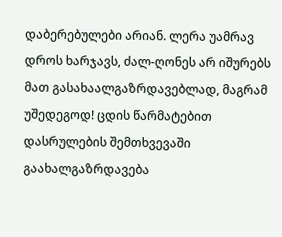დაბერებულები არიან. ლერა უამრავ დროს ხარჯავს, ძალ-ღონეს არ იშურებს მათ გასახაალგაზრდავებლად, მაგრამ უშედეგოდ! ცდის წარმატებით დასრულების შემთხვევაში გაახალგაზრდავება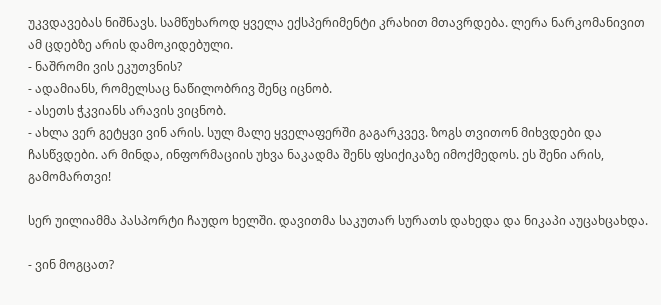უკვდავებას ნიშნავს. სამწუხაროდ ყველა ექსპერიმენტი კრახით მთავრდება. ლერა ნარკომანივით ამ ცდებზე არის დამოკიდებული.
- ნაშრომი ვის ეკუთვნის?
- ადამიანს, რომელსაც ნაწილობრივ შენც იცნობ.
- ასეთს ჭკვიანს არავის ვიცნობ.
- ახლა ვერ გეტყვი ვინ არის. სულ მალე ყველაფერში გაგარკვევ. ზოგს თვითონ მიხვდები და ჩასწვდები. არ მინდა, ინფორმაციის უხვა ნაკადმა შენს ფსიქიკაზე იმოქმედოს. ეს შენი არის, გამომართვი!

სერ უილიამმა პასპორტი ჩაუდო ხელში. დავითმა საკუთარ სურათს დახედა და ნიკაპი აუცახცახდა.

- ვინ მოგცათ?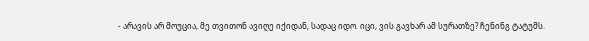- არავის არ მოუცია, მე თვითონ ავიღე იქიდან, სადაც იდო. იცი, ვის გავხარ ამ სურათზე? ჩენინგ ტატუმს.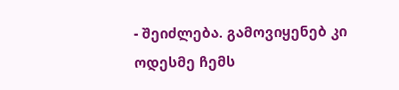- შეიძლება. გამოვიყენებ კი ოდესმე ჩემს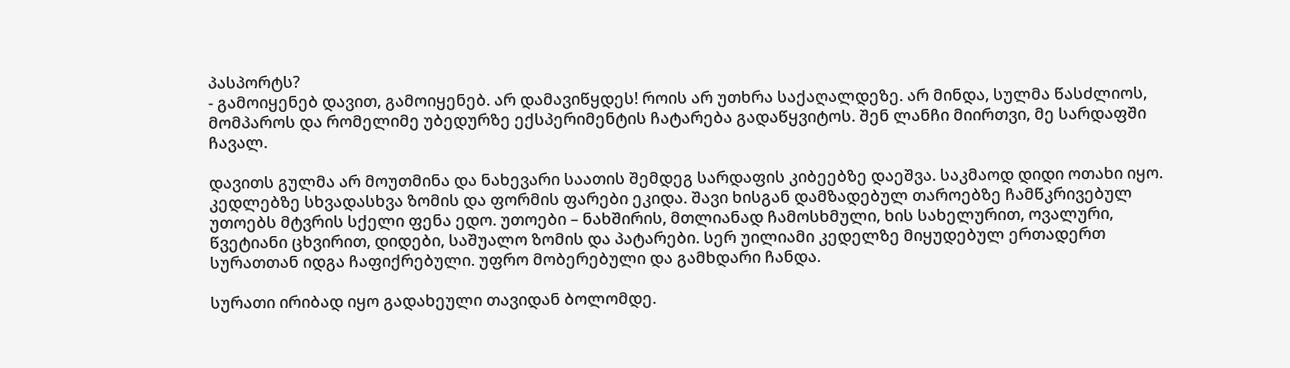პასპორტს?
- გამოიყენებ დავით, გამოიყენებ. არ დამავიწყდეს! როის არ უთხრა საქაღალდეზე. არ მინდა, სულმა წასძლიოს, მომპაროს და რომელიმე უბედურზე ექსპერიმენტის ჩატარება გადაწყვიტოს. შენ ლანჩი მიირთვი, მე სარდაფში ჩავალ.

დავითს გულმა არ მოუთმინა და ნახევარი საათის შემდეგ სარდაფის კიბეებზე დაეშვა. საკმაოდ დიდი ოთახი იყო. კედლებზე სხვადასხვა ზომის და ფორმის ფარები ეკიდა. შავი ხისგან დამზადებულ თაროებზე ჩამწკრივებულ უთოებს მტვრის სქელი ფენა ედო. უთოები – ნახშირის, მთლიანად ჩამოსხმული, ხის სახელურით, ოვალური, წვეტიანი ცხვირით, დიდები, საშუალო ზომის და პატარები. სერ უილიამი კედელზე მიყუდებულ ერთადერთ სურათთან იდგა ჩაფიქრებული. უფრო მობერებული და გამხდარი ჩანდა.

სურათი ირიბად იყო გადახეული თავიდან ბოლომდე.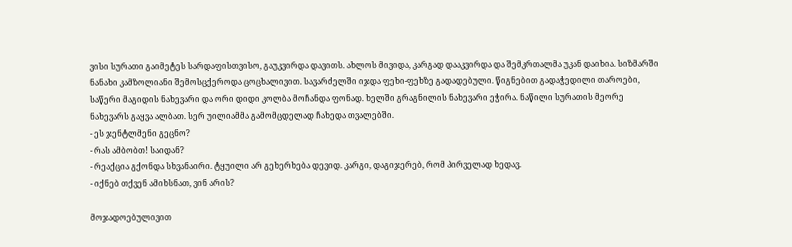ვისი სურათი გაიმეტეს სარდაფისთვისო, გაუკვირდა დავითს. ახლოს მივიდა, კარგად დააკვირდა და შემკრთალმა უკან დაიხია. სიზმარში ნანახი კამზოლიანი შემოსცქეროდა ცოცხალივით. სავარძელში იჯდა ფეხი-ფეხზე გადადებული. წიგნებით გადაჭედილი თაროები, საწერი მაგიდის ნახევარი და ორი დიდი კოლბა მოჩანდა ფონად. ხელში გრაგნილის ნახევარი ეჭირა. ნაწილი სურათის მეორე ნახევარს გაყვა ალბათ. სერ უილიამმა გამომცდელად ჩახედა თვალებში.
- ეს ჯენტლმენი გეცნო?
- რას ამბობთ! საიდან?
- რეაქცია გქონდა სხვანაირი. ტყუილი არ გეხერხება დევიდ. კარგი, დაგიჯერებ, რომ პირველად ხედავ.
- იქნებ თქვენ ამიხსნათ, ვინ არის?

მოჯადოებულივით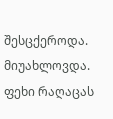შესცქეროდა. მიუახლოვდა. ფეხი რაღაცას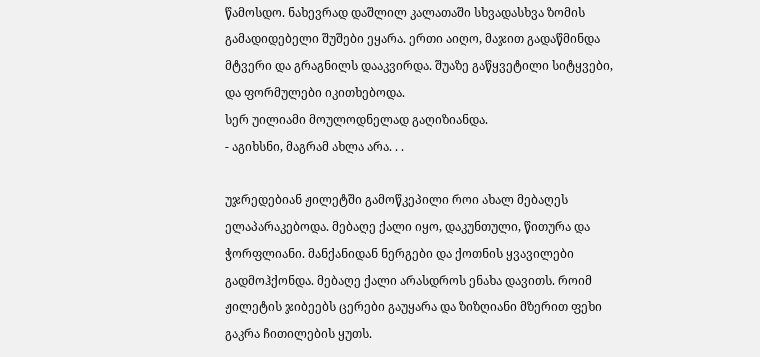წამოსდო. ნახევრად დაშლილ კალათაში სხვადასხვა ზომის გამადიდებელი შუშები ეყარა. ერთი აიღო, მაჯით გადაწმინდა მტვერი და გრაგნილს დააკვირდა. შუაზე გაწყვეტილი სიტყვები, და ფორმულები იკითხებოდა.
სერ უილიამი მოულოდნელად გაღიზიანდა.
- აგიხსნი, მაგრამ ახლა არა. . .

უჯრედებიან ჟილეტში გამოწკეპილი როი ახალ მებაღეს ელაპარაკებოდა. მებაღე ქალი იყო, დაკუნთული, წითურა და ჭორფლიანი. მანქანიდან ნერგები და ქოთნის ყვავილები გადმოჰქონდა. მებაღე ქალი არასდროს ენახა დავითს. როიმ ჟილეტის ჯიბეებს ცერები გაუყარა და ზიზღიანი მზერით ფეხი გაკრა ჩითილების ყუთს.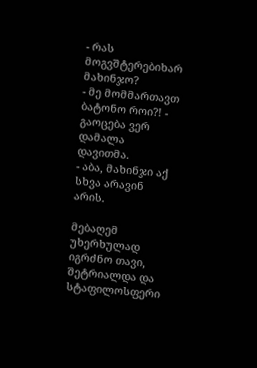- რას მოგვშტერებიხარ მახინჯო?
- მე მომმართავთ ბატონო როი?! - გაოცება ვერ დამალა დავითმა.
- აბა, მახინჯი აქ სხვა არავინ არის.

მებაღემ უხერხულად იგრძნო თავი, შეტრიალდა და სტაფილოსფერი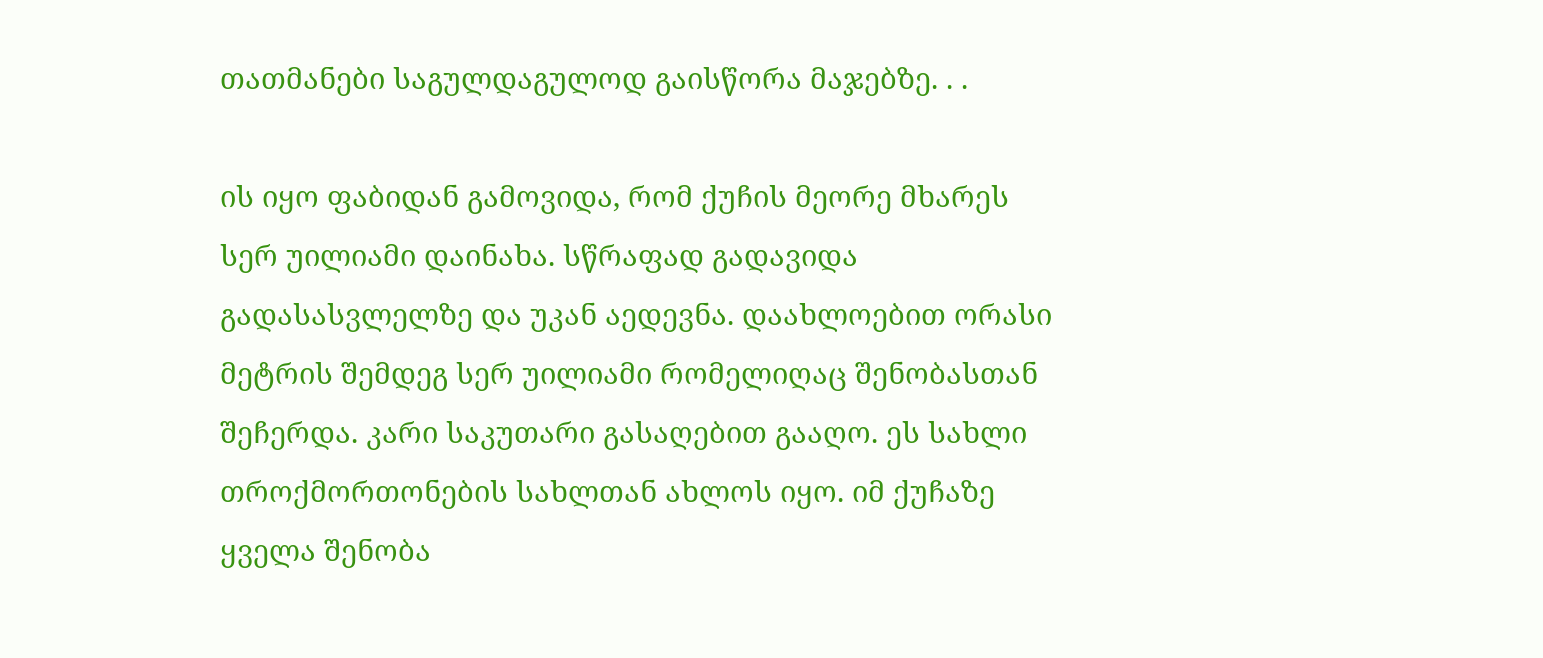თათმანები საგულდაგულოდ გაისწორა მაჯებზე. . .

ის იყო ფაბიდან გამოვიდა, რომ ქუჩის მეორე მხარეს სერ უილიამი დაინახა. სწრაფად გადავიდა გადასასვლელზე და უკან აედევნა. დაახლოებით ორასი მეტრის შემდეგ სერ უილიამი რომელიღაც შენობასთან შეჩერდა. კარი საკუთარი გასაღებით გააღო. ეს სახლი თროქმორთონების სახლთან ახლოს იყო. იმ ქუჩაზე ყველა შენობა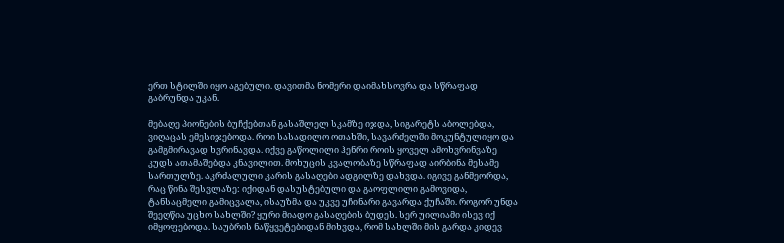ერთ სტილში იყო აგებული. დავითმა ნომერი დაიმახსოვრა და სწრაფად გაბრუნდა უკან.

მებაღე პიონების ბუჩქებთან გასაშლელ სკამზე იჯდა, სიგარეტს აბოლებდა, ვიღაცას ემესიჯებოდა. როი სასადილო ოთახში, სავარძელში მოკუნტულიყო და გამგმირავად ხვრინავდა. იქვე გაწოლილი ჰენრი როის ყოველ ამოხვრინვაზე კუდს ათამაშებდა კნავილით. მოხუცის კვალობაზე სწრაფად აირბინა მესამე სართულზე. აკრძალული კარის გასაღები ადგილზე დახვდა. იგივე განმეორდა, რაც წინა შესვლაზე: იქიდან დასუსტებული და გაოფლილი გამოვიდა, ტანსაცმელი გამიცვალა, ისაუზმა და უკვე უჩინარი გავარდა ქუჩაში. როგორ უნდა შეეღწია უცხო სახლში? ყური მიადო გასაღების ბუდეს. სერ უილიამი ისევ იქ იმყოფებოდა. საუბრის ნაწყვეტებიდან მიხვდა, რომ სახლში მის გარდა კიდევ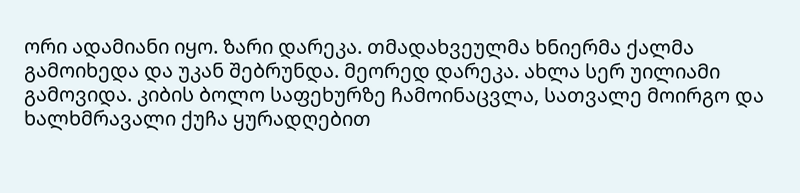ორი ადამიანი იყო. ზარი დარეკა. თმადახვეულმა ხნიერმა ქალმა გამოიხედა და უკან შებრუნდა. მეორედ დარეკა. ახლა სერ უილიამი გამოვიდა. კიბის ბოლო საფეხურზე ჩამოინაცვლა, სათვალე მოირგო და ხალხმრავალი ქუჩა ყურადღებით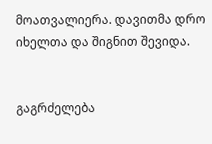მოათვალიერა. დავითმა დრო იხელთა და შიგნით შევიდა.


გაგრძელება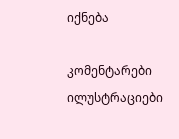იქნება

კომენტარები ილუსტრაციები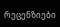რეცენზიები